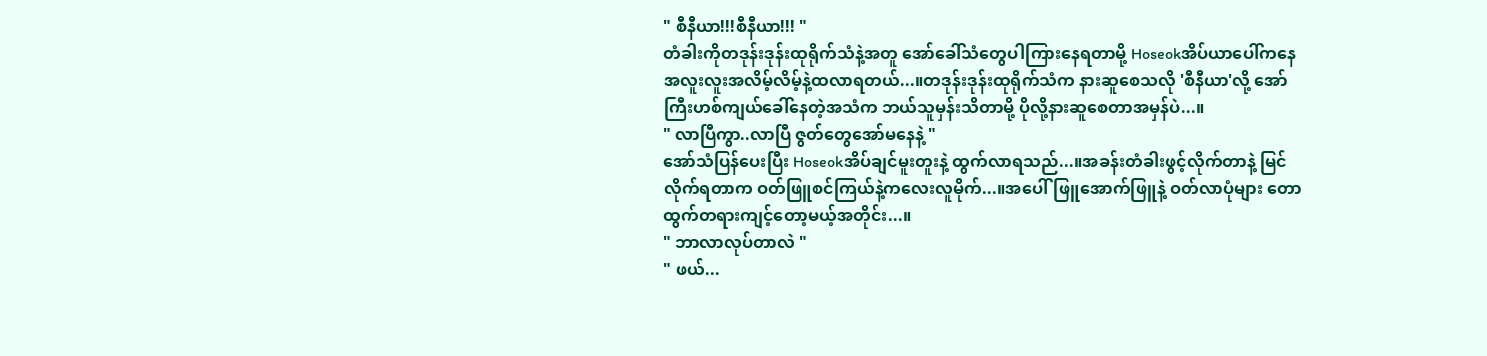" စီနီယာ!!!စီနီယာ!!! "
တံခါးကိုတဒုန်းဒုန်းထုရိုက်သံနဲ့အတူ အော်ခေါ်သံတွေပါကြားနေရတာမို့ Hoseokအိပ်ယာပေါ်ကနေ အလူးလူးအလိမ့်လိမ့်နဲ့ထလာရတယ်...။တဒုန်းဒုန်းထုရိုက်သံက နားဆူစေသလို 'စီနီယာ'လို့ အော်ကြီးဟစ်ကျယ်ခေါ်နေတဲ့အသံက ဘယ်သူမှန်းသိတာမို့ ပိုလို့နားဆူစေတာအမှန်ပဲ...။
" လာပြီကွာ..လာပြီ ဇွတ်တွေအော်မနေနဲ့ "
အော်သံပြန်ပေးပြီး Hoseokအိပ်ချင်မူးတူးနဲ့ ထွက်လာရသည်...။အခန်းတံခါးဖွင့်လိုက်တာနဲ့ မြင်လိုက်ရတာက ဝတ်ဖြူစင်ကြယ်နဲ့ကလေးလူမိုက်...။အပေါ်ဖြူအောက်ဖြူနဲ့ ဝတ်လာပုံများ တောထွက်တရားကျင့်တော့မယ့်အတိုင်း...။
" ဘာလာလုပ်တာလဲ "
" ဖယ်...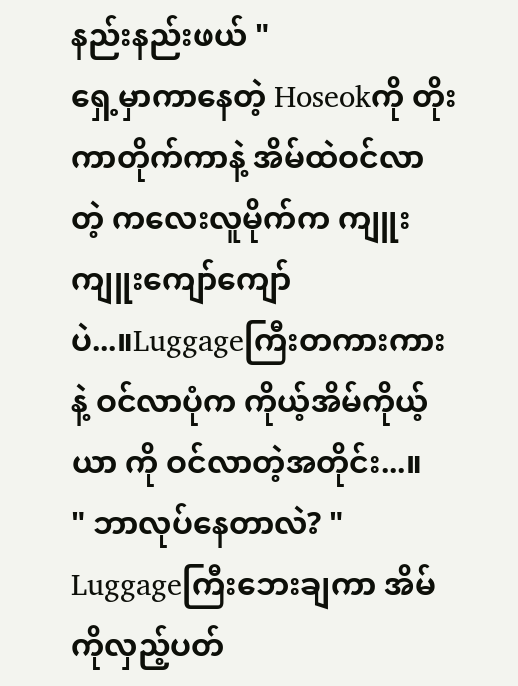နည်းနည်းဖယ် "
ရှေ့မှာကာနေတဲ့ Hoseokကို တိုးကာတိုက်ကာနဲ့ အိမ်ထဲဝင်လာတဲ့ ကလေးလူမိုက်က ကျူးကျူးကျော်ကျော်ပဲ...။Luggageကြီးတကားကားနဲ့ ဝင်လာပုံက ကိုယ့်အိမ်ကိုယ့်ယာ ကို ဝင်လာတဲ့အတိုင်း...။
" ဘာလုပ်နေတာလဲ? "
Luggageကြီးဘေးချကာ အိမ်ကိုလှည့်ပတ်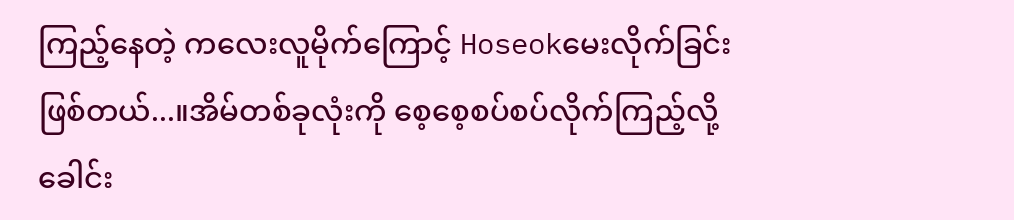ကြည့်နေတဲ့ ကလေးလူမိုက်ကြောင့် Hoseokမေးလိုက်ခြင်းဖြစ်တယ်...။အိမ်တစ်ခုလုံးကို စေ့စေ့စပ်စပ်လိုက်ကြည့်လို့ ခေါင်း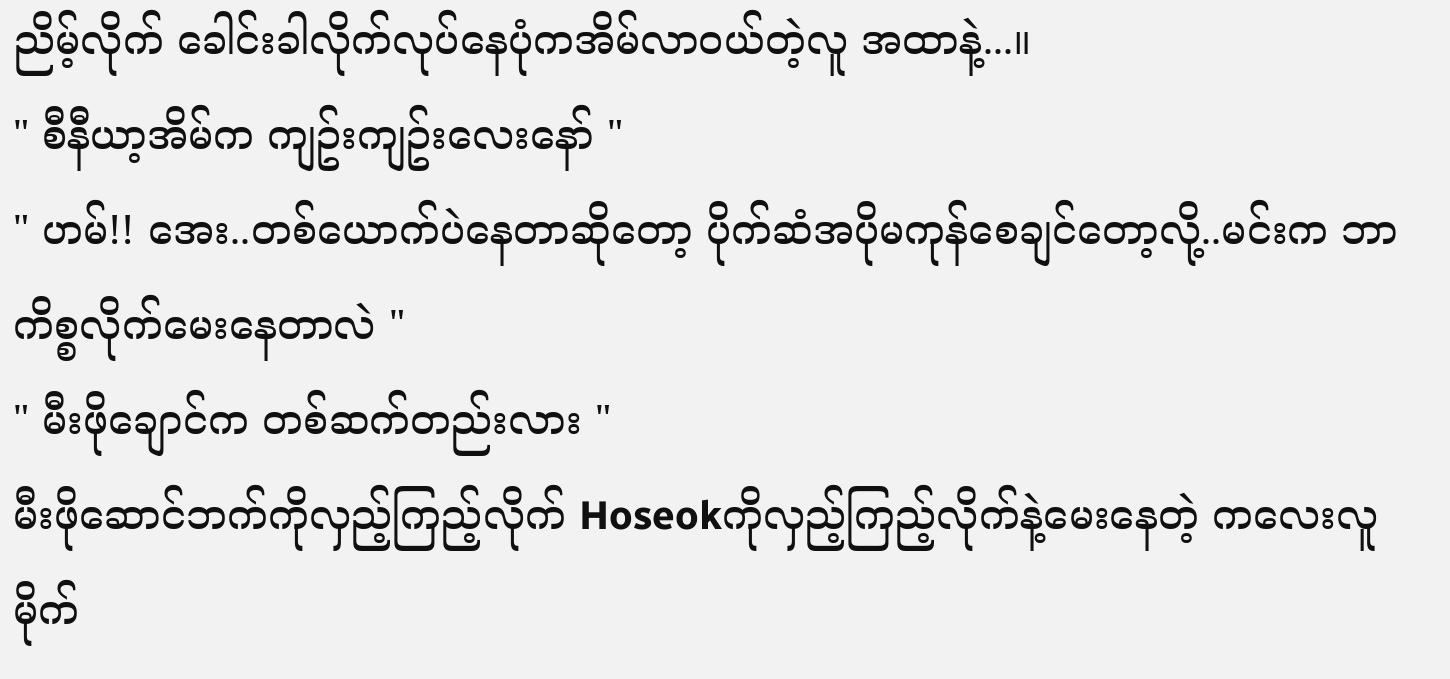ညိမ့်လိုက် ခေါင်းခါလိုက်လုပ်နေပုံကအိမ်လာဝယ်တဲ့လူ အထာနဲ့...။
" စီနီယာ့အိမ်က ကျဥ်းကျဥ်းလေးနော် "
" ဟမ်!! အေး..တစ်ယောက်ပဲနေတာဆိုတော့ ပိုက်ဆံအပိုမကုန်စေချင်တော့လို့..မင်းက ဘာကိစ္စလိုက်မေးနေတာလဲ "
" မီးဖိုချောင်က တစ်ဆက်တည်းလား "
မီးဖိုဆောင်ဘက်ကိုလှည့်ကြည့်လိုက် Hoseokကိုလှည့်ကြည့်လိုက်နဲ့မေးနေတဲ့ ကလေးလူမိုက်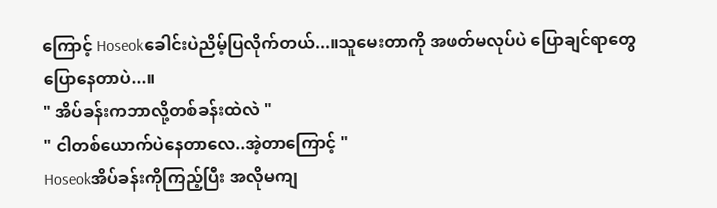ကြောင့် Hoseokခေါင်းပဲညိမ့်ပြလိုက်တယ်...။သူမေးတာကို အဖတ်မလုပ်ပဲ ပြောချင်ရာတွေပြောနေတာပဲ...။
" အိပ်ခန်းကဘာလို့တစ်ခန်းထဲလဲ "
" ငါတစ်ယောက်ပဲနေတာလေ..အဲ့တာကြောင့် "
Hoseokအိပ်ခန်းကိုကြည့်ပြီး အလိုမကျ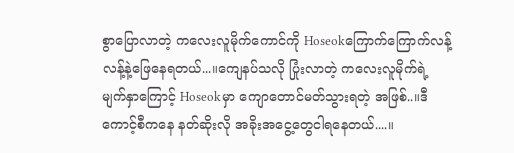စွာပြောလာတဲ့ ကလေးလူမိုက်ကောင်ကို Hoseokကြောက်ကြောက်လန့်လန့်နဲ့ဖြေနေရတယ်...။ကျေနပ်သလို ပြုံးလာတဲ့ ကလေးလူမိုက်ရဲ့ မျက်နှာကြောင့် Hoseokမှာ ကျောတောင်မတ်သွားရတဲ့ အဖြစ်..။ဒီကောင့်စီကနေ နတ်ဆိုးလို အခိုးအငွေ့တွေငါရနေတယ်....။